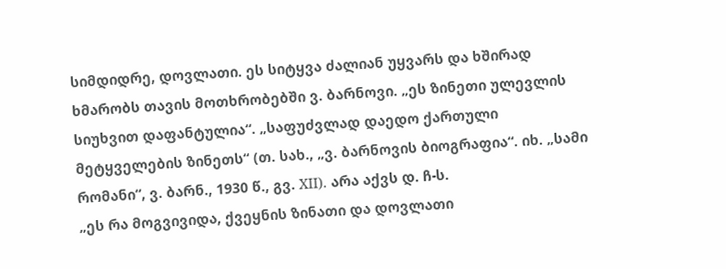სიმდიდრე, დოვლათი. ეს სიტყვა ძალიან უყვარს და ხშირად ხმარობს თავის მოთხრობებში ვ. ბარნოვი. „ეს ზინეთი ულევლის სიუხვით დაფანტულია“. „საფუძვლად დაედო ქართული მეტყველების ზინეთს“ (თ. სახ., „ვ. ბარნოვის ბიოგრაფია“. იხ. „სამი რომანი“, ვ. ბარნ., 1930 წ., გვ. XII). არა აქვს დ. ჩ-ს.
„ეს რა მოგვივიდა, ქვეყნის ზინათი და დოვლათი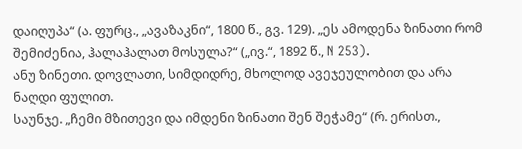დაიღუპა“ (ა. ფურც., „ავაზაკნი“, 1800 წ., გვ. 129). „ეს ამოდენა ზინათი რომ შემიძენია, ჰალაჰალათ მოსულა?“ („ივ.“, 1892 წ., N 253).
ანუ ზინეთი. დოვლათი, სიმდიდრე, მხოლოდ ავეჯეულობით და არა ნაღდი ფულით.
საუნჯე. „ჩემი მზითევი და იმდენი ზინათი შენ შეჭამე“ (რ. ერისთ.,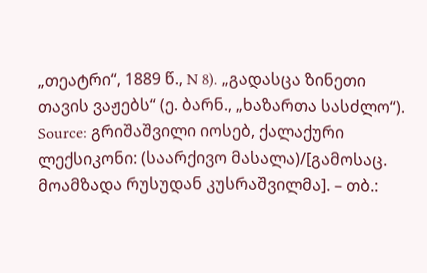„თეატრი“, 1889 წ., N 8). „გადასცა ზინეთი თავის ვაჟებს“ (ე. ბარნ., „ხაზართა სასძლო“).
Source: გრიშაშვილი იოსებ, ქალაქური ლექსიკონი: (საარქივო მასალა)/[გამოსაც. მოამზადა რუსუდან კუსრაშვილმა]. – თბ.: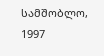სამშობლო, 1997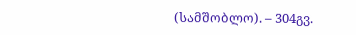(სამშობლო). – 304გვ.